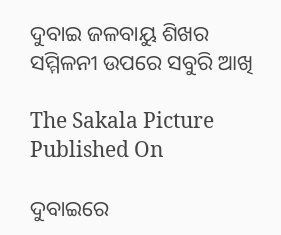ଦୁବାଇ ଜଳବାୟୁ ଶିଖର ସମ୍ମିଳନୀ ଉପରେ ସବୁରି ଆଖି

The Sakala Picture
Published On

ଦୁବାଇରେ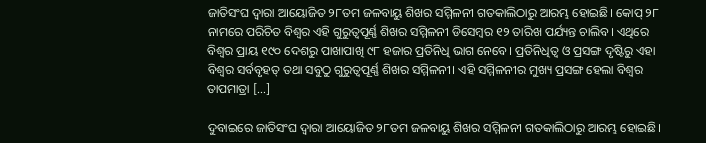ଜାତିସଂଘ ଦ୍ବାରା ଆୟୋଜିତ ୨୮ତମ ଜଳବାୟୁ ଶିଖର ସମ୍ମିଳନୀ ଗତକାଲିଠାରୁ ଆରମ୍ଭ ହୋଇଛି। କୋପ୍ ୨୮ ନାମରେ ପରିଚିତ ବିଶ୍ୱର ଏହି ଗୁରୁତ୍ୱପୂର୍ଣ୍ଣ ଶିଖର ସମ୍ମିଳନୀ ଡିସେମ୍ବର ୧୨ ତାରିଖ ପର୍ଯ୍ୟନ୍ତ ଚାଲିବ। ଏଥିରେ ବିଶ୍ୱର ପ୍ରାୟ ୧୯୦ ଦେଶରୁ ପାଖାପାଖି ୯୮ ହଜାର ପ୍ରତିନିଧି ଭାଗ ନେବେ। ପ୍ରତିନିଧିତ୍ୱ ଓ ପ୍ରସଙ୍ଗ ଦୃଷ୍ଟିରୁ ଏହା ବିଶ୍ୱର ସର୍ବବୃହତ୍ ତଥା ସବୁଠୁ ଗୁରୁତ୍ୱପୂର୍ଣ୍ଣ ଶିଖର ସମ୍ମିଳନୀ। ଏହି ସମ୍ମିଳନୀର ମୁଖ୍ୟ ପ୍ରସଙ୍ଗ ହେଲା ବିଶ୍ୱର ତାପମାତ୍ରା […]

ଦୁବାଇରେ ଜାତିସଂଘ ଦ୍ବାରା ଆୟୋଜିତ ୨୮ତମ ଜଳବାୟୁ ଶିଖର ସମ୍ମିଳନୀ ଗତକାଲିଠାରୁ ଆରମ୍ଭ ହୋଇଛି।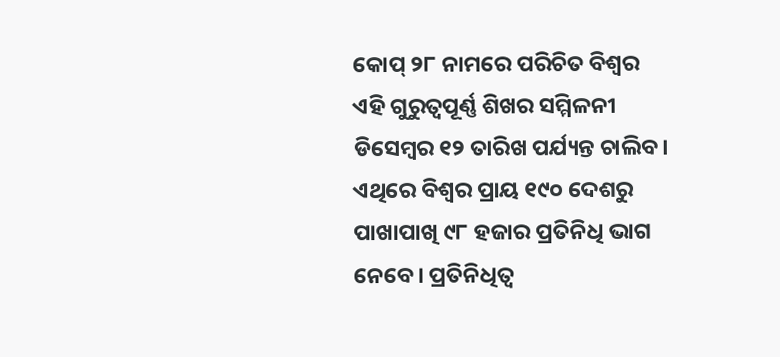କୋପ୍ ୨୮ ନାମରେ ପରିଚିତ ବିଶ୍ୱର ଏହି ଗୁରୁତ୍ୱପୂର୍ଣ୍ଣ ଶିଖର ସମ୍ମିଳନୀ ଡିସେମ୍ବର ୧୨ ତାରିଖ ପର୍ଯ୍ୟନ୍ତ ଚାଲିବ। ଏଥିରେ ବିଶ୍ୱର ପ୍ରାୟ ୧୯୦ ଦେଶରୁ ପାଖାପାଖି ୯୮ ହଜାର ପ୍ରତିନିଧି ଭାଗ ନେବେ। ପ୍ରତିନିଧିତ୍ୱ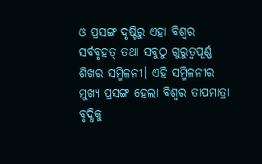ଓ ପ୍ରସଙ୍ଗ ଦୃଷ୍ଟିରୁ ଏହା ବିଶ୍ୱର ସର୍ବବୃହତ୍ ତଥା ସବୁଠୁ ଗୁରୁତ୍ୱପୂର୍ଣ୍ଣ ଶିଖର ସମ୍ମିଳନୀ। ଏହି ସମ୍ମିଳନୀର ମୁଖ୍ୟ ପ୍ରସଙ୍ଗ ହେଲା ବିଶ୍ୱର ତାପମାତ୍ରା ବୃଦ୍ଧିକୁ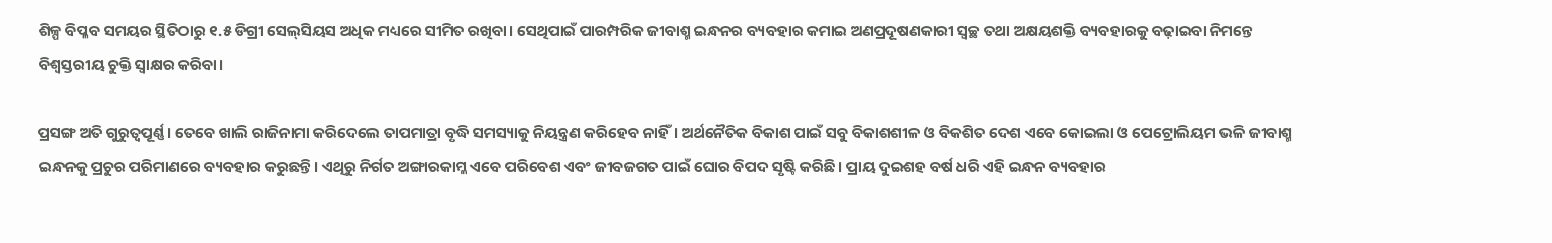ଶିଳ୍ପ ବିପ୍ଳବ ସମୟର ସ୍ଥିତିଠାରୁ ୧.୫ ଡିଗ୍ରୀ ସେଲ୍‌ସିୟସ ଅଧିକ ମଧ୍ୟରେ ସୀମିତ ରଖିବା। ସେଥିପାଇଁ ପାରମ୍ପରିକ ଜୀବାଶ୍ମ ଇନ୍ଧନର ବ୍ୟବହାର କମାଇ ଅଣପ୍ରଦୂଷଣକାରୀ ସ୍ୱଚ୍ଛ ତଥା ଅକ୍ଷୟଶକ୍ତି ବ୍ୟବହାରକୁ ବଢ଼ାଇବା ନିମନ୍ତେ ବିଶ୍ବସ୍ତରୀୟ ଚୁକ୍ତି ସ୍ୱାକ୍ଷର କରିବା।

ପ୍ରସଙ୍ଗ ଅତି ଗୁରୁତ୍ୱପୂର୍ଣ୍ଣ। ତେବେ ଖାଲି ରାଜିନାମା କରିଦେଲେ ତାପମାତ୍ରା ବୃଦ୍ଧି ସମସ୍ୟାକୁ ନିୟନ୍ତ୍ରଣ କରିହେବ ନାହିଁ। ଅର୍ଥନୈତିକ ବିକାଶ ପାଇଁ ସବୁ ବିକାଶଶୀଳ ଓ ବିକଶିତ ଦେଶ ଏବେ କୋଇଲା ଓ ପେଟ୍ରୋଲିୟମ ଭଳି ଜୀବାଶ୍ମ ଇନ୍ଧନକୁ ପ୍ରଚୁର ପରିମାଣରେ ବ୍ୟବହାର କରୁଛନ୍ତି। ଏଥିରୁ ନିର୍ଗତ ଅଙ୍ଗାରକାମ୍ଳ ଏବେ ପରିବେଶ ଏବଂ ଜୀବଜଗତ ପାଇଁ ଘୋର ବିପଦ ସୃଷ୍ଟି କରିଛି। ପ୍ରାୟ ଦୁଇଶହ ବର୍ଷ ଧରି ଏହି ଇନ୍ଧନ ବ୍ୟବହାର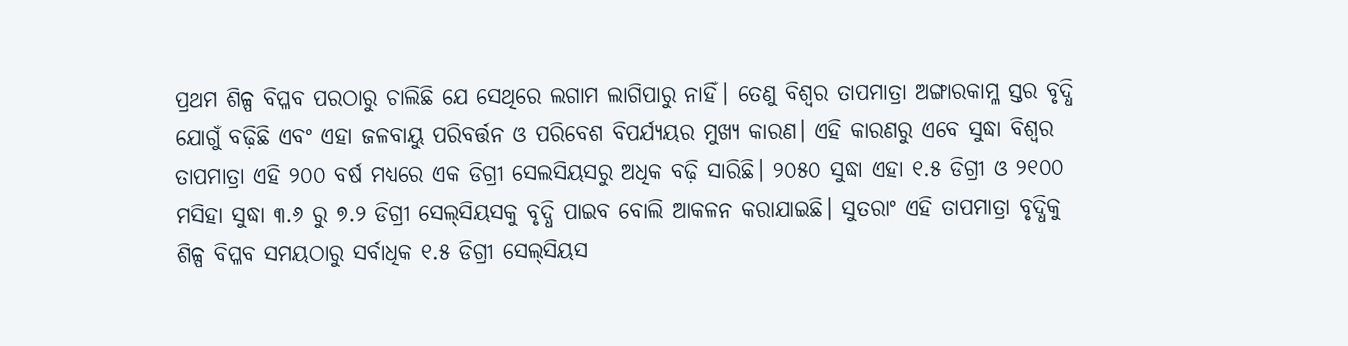ପ୍ରଥମ ଶିଳ୍ପ ବିପ୍ଳବ ପରଠାରୁ ଚାଲିଛି ଯେ ସେଥିରେ ଲଗାମ ଲାଗିପାରୁ ନାହିଁ। ତେଣୁ ବିଶ୍ୱର ତାପମାତ୍ରା ଅଙ୍ଗାରକାମ୍ଳ ସ୍ତର ବୃଦ୍ଧି ଯୋଗୁଁ ବଢ଼ିଛି ଏବଂ ଏହା ଜଳବାୟୁ ପରିବର୍ତ୍ତନ ଓ ପରିବେଶ ବିପର୍ଯ୍ୟୟର ମୁଖ୍ୟ କାରଣ। ଏହି କାରଣରୁ ଏବେ ସୁଦ୍ଧା ବିଶ୍ୱର ତାପମାତ୍ରା ଏହି ୨୦୦ ବର୍ଷ ମଧ୍ୟରେ ଏକ ଡିଗ୍ରୀ ସେଲସିୟସରୁ ଅଧିକ ବଢ଼ି ସାରିଛି। ୨୦୫୦ ସୁଦ୍ଧା ଏହା ୧.୫ ଡିଗ୍ରୀ ଓ ୨୧୦୦ ମସିହା ସୁଦ୍ଧା ୩.୬ ରୁ ୭.୨ ଡିଗ୍ରୀ ସେଲ୍‌ସିୟସକୁ ବୃଦ୍ଧି ପାଇବ ବୋଲି ଆକଳନ କରାଯାଇଛି। ସୁତରାଂ ଏହି ତାପମାତ୍ରା ବୃଦ୍ଧିକୁ ଶିଳ୍ପ ବିପ୍ଳବ ସମୟଠାରୁ ସର୍ବାଧିକ ୧.୫ ଡିଗ୍ରୀ ସେଲ୍‌ସିୟସ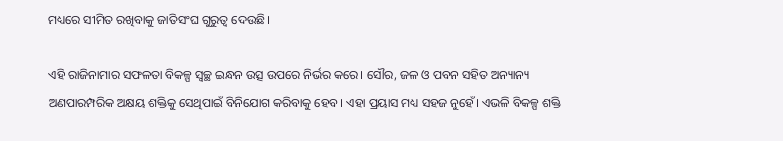ମଧ୍ୟରେ ସୀମିତ ରଖିବାକୁ ଜାତିସଂଘ ଗୁରୁତ୍ୱ ଦେଉଛି।

ଏହି ରାଜିନାମାର ସଫଳତା ବିକଳ୍ପ ସ୍ୱଚ୍ଛ ଇନ୍ଧନ ଉତ୍ସ ଉପରେ ନିର୍ଭର କରେ। ସୌର, ଜଳ ଓ ପବନ ସହିତ ଅନ୍ୟାନ୍ୟ ଅଣପାରମ୍ପରିକ ଅକ୍ଷୟ ଶକ୍ତିକୁ ସେଥିପାଇଁ ବିନିଯୋଗ କରିବାକୁ ହେବ। ଏହା ପ୍ରୟାସ ମଧ୍ୟ ସହଜ ନୁହେଁ। ଏଭଳି ବିକଳ୍ପ ଶକ୍ତି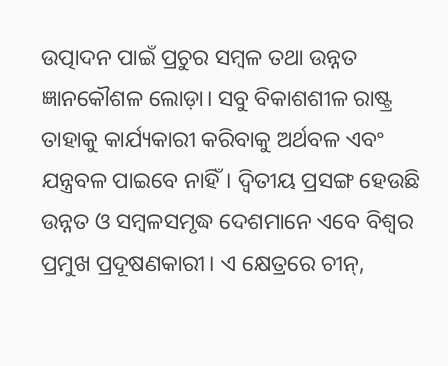ଉତ୍ପାଦନ ପାଇଁ ପ୍ରଚୁର ସମ୍ବଳ ତଥା ଉନ୍ନତ ଜ୍ଞାନକୌଶଳ ଲୋଡ଼ା। ସବୁ ବିକାଶଶୀଳ ରାଷ୍ଟ୍ର ତାହାକୁ କାର୍ଯ୍ୟକାରୀ କରିବାକୁ ଅର୍ଥବଳ ଏବଂ ଯନ୍ତ୍ରବଳ ପାଇବେ ନାହିଁ। ଦ୍ୱିତୀୟ ପ୍ରସଙ୍ଗ ହେଉଛି ଉନ୍ନତ ଓ ସମ୍ବଳସମୃଦ୍ଧ ଦେଶମାନେ ଏବେ ବିଶ୍ୱର ପ୍ରମୁଖ ପ୍ରଦୂଷଣକାରୀ। ଏ କ୍ଷେତ୍ରରେ ଚୀନ୍,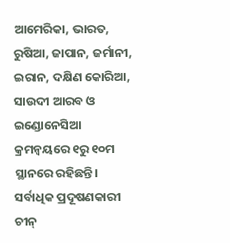ଆମେରିକା, ଭାରତ, ରୁଷିଆ, ଜାପାନ, ଜର୍ମାନୀ, ଇରାନ, ଦକ୍ଷିଣ କୋରିଆ, ସାଉଦୀ ଆରବ ଓ ଇଣ୍ଡୋନେସିଆ କ୍ରମନ୍ୱୟରେ ୧ରୁ ୧୦ମ ସ୍ଥାନରେ ରହିଛନ୍ତି। ସର୍ବାଧିକ ପ୍ରଦୂଷଣକାରୀ ଚୀନ୍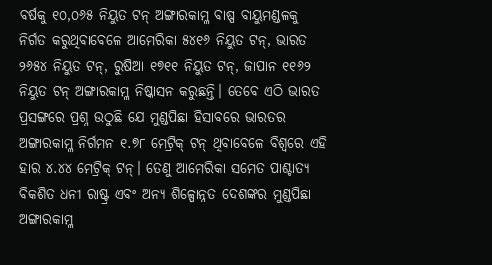ବର୍ଷକୁ ୧୦,୦୬୫ ନିୟୁତ ଟନ୍ ଅଙ୍ଗାରକାମ୍ଳ ବାଷ୍ପ ବାୟୁମଣ୍ଡଳକୁ ନିର୍ଗତ କରୁଥିବାବେଳେ ଆମେରିକା ୫୪୧୬ ନିୟୁତ ଟନ୍, ଭାରତ ୨୬୫୪ ନିୟୁତ ଟନ୍, ରୁଷିଆ ୧୭୧୧ ନିୟୁତ ଟନ୍, ଜାପାନ ୧୧୬୨ ନିୟୁତ ଟନ୍ ଅଙ୍ଗାରକାମ୍ଳ ନିଷ୍କାସନ କରୁଛନ୍ତି। ତେବେ ଏଠି ଭାରତ ପ୍ରସଙ୍ଗରେ ପ୍ରଶ୍ନ ଉଠୁଛି ଯେ ମୁଣ୍ଡପିଛା ହିସାବରେ ଭାରତର ଅଙ୍ଗାରକାମ୍ଳ ନିର୍ଗମନ ୧.୭୮ ମେଟ୍ରିକ୍‌ ଟନ୍ ଥିବାବେଳେ ବିଶ୍ୱରେ ଏହି ହାର ୪.୪୪ ମେଟ୍ରିକ୍ ଟନ୍। ତେଣୁ ଆମେରିକା ସମେତ ପାଶ୍ଚାତ୍ୟ ବିକଶିତ ଧନୀ ରାଷ୍ଟ୍ର ଏବଂ ଅନ୍ୟ ଶିଳ୍ପୋନ୍ନତ ଦେଶଙ୍କର ମୁଣ୍ଡପିଛା ଅଙ୍ଗାରକାମ୍ଳ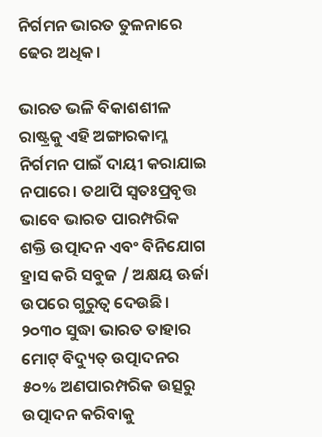ନିର୍ଗମନ ଭାରତ ତୁଳନାରେ ଢେର ଅଧିକ।

ଭାରତ ଭଳି ବିକାଶଶୀଳ ରାଷ୍ଟ୍ରକୁ ଏହି ଅଙ୍ଗାରକାମ୍ଳ ନିର୍ଗମନ ପାଇଁ ଦାୟୀ କରାଯାଇ ନପାରେ। ତଥାପି ସ୍ୱତଃପ୍ରବୃତ୍ତ ଭାବେ ଭାରତ ପାରମ୍ପରିକ ଶକ୍ତି ଉତ୍ପାଦନ ଏବଂ ବିନିଯୋଗ ହ୍ରାସ କରି ସବୁଜ / ଅକ୍ଷୟ ଊର୍ଜା ଉପରେ ଗୁରୁତ୍ୱ ଦେଉଛି। ୨୦୩୦ ସୁଦ୍ଧା ଭାରତ ତାହାର ମୋଟ୍ ବିଦ୍ୟୁତ୍ ଉତ୍ପାଦନର ୫୦% ଅଣପାରମ୍ପରିକ ଉତ୍ସରୁ ଉତ୍ପାଦନ କରିବାକୁ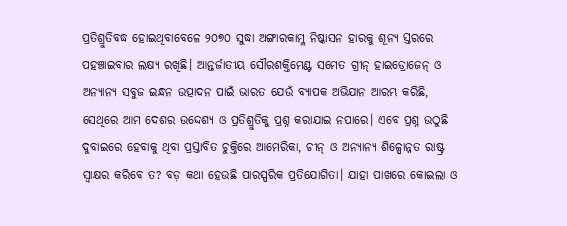ପ୍ରତିଶ୍ରୁତିବଦ୍ଧ ହୋଇଥିବାବେଳେ ୨୦୭୦ ସୁଦ୍ଧା ଅଙ୍ଗାରକାମ୍ଳ ନିଷ୍କାସନ ହାରକୁ ଶୂନ୍ୟ ସ୍ତରରେ ପହଞ୍ଚାଇବାର ଲକ୍ଷ୍ୟ ରଖିଛି। ଆନ୍ତର୍ଜାତୀୟ ସୌରଶକ୍ତିମେଣ୍ଟ ସମେତ ଗ୍ରୀନ୍ ହାଇଡ୍ରୋଜେନ୍ ଓ ଅନ୍ୟାନ୍ୟ ସବୁଜ ଇନ୍ଧନ ଉତ୍ପାଦନ ପାଇଁ ଭାରତ ଯେଉଁ ବ୍ୟାପକ ଅଭିଯାନ ଆରମ୍ଭ କରିଛି, ସେଥିରେ ଆମ ଦେଶର ଉଦ୍ଦେଶ୍ୟ ଓ ପ୍ରତିଶ୍ରୁତିକୁ ପ୍ରଶ୍ନ କରାଯାଇ ନପାରେ। ଏବେ ପ୍ରଶ୍ନ ଉଠୁଛି ଦୁବାଇରେ ହେବାକୁ ଥିବା ପ୍ରସ୍ତାବିତ ଚୁକ୍ତିରେ ଆମେରିକା, ଚୀନ୍ ଓ ଅନ୍ୟାନ୍ୟ ଶିଳ୍ପୋନ୍ନତ ରାଷ୍ଟ୍ର ସ୍ୱାକ୍ଷର କରିବେ ତ? ବଡ଼ କଥା ହେଉଛି ପାରସ୍ପରିକ ପ୍ରତିଯୋଗିତା। ଯାହା ପାଖରେ କୋଇଲା ଓ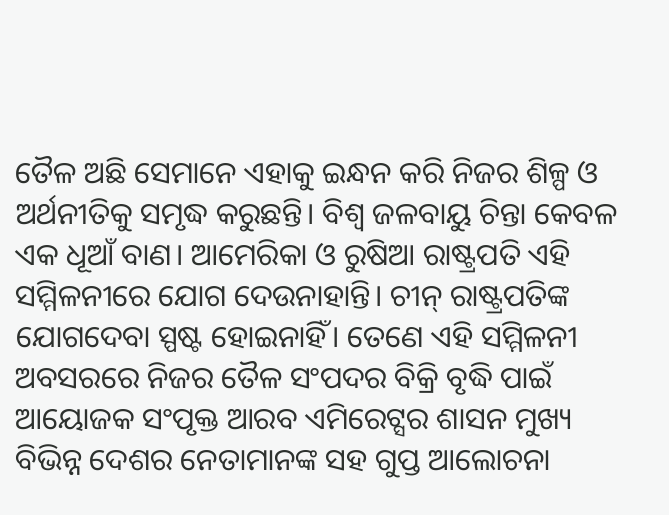ତୈଳ ଅଛି ସେମାନେ ଏହାକୁ ଇନ୍ଧନ କରି ନିଜର ଶିଳ୍ପ ଓ ଅର୍ଥନୀତିକୁ ସମୃଦ୍ଧ କରୁଛନ୍ତି। ବିଶ୍ୱ ଜଳବାୟୁ ଚିନ୍ତା କେବଳ ଏକ ଧୂଆଁ ବାଣ। ଆମେରିକା ଓ ରୁଷିଆ ରାଷ୍ଟ୍ରପତି ଏହି ସମ୍ମିଳନୀରେ ଯୋଗ ଦେଉନାହାନ୍ତି। ଚୀନ୍ ରାଷ୍ଟ୍ରପତିଙ୍କ ଯୋଗଦେବା ସ୍ପଷ୍ଟ ହୋଇନାହିଁ। ତେଣେ ଏହି ସମ୍ମିଳନୀ ଅବସରରେ ନିଜର ତୈଳ ସଂପଦର ବିକ୍ରି ବୃଦ୍ଧି ପାଇଁ ଆୟୋଜକ ସଂପୃକ୍ତ ଆରବ ଏମିରେଟ୍ସର ଶାସନ ମୁଖ୍ୟ ବିଭିନ୍ନ ଦେଶର ନେତାମାନଙ୍କ ସହ ଗୁପ୍ତ ଆଲୋଚନା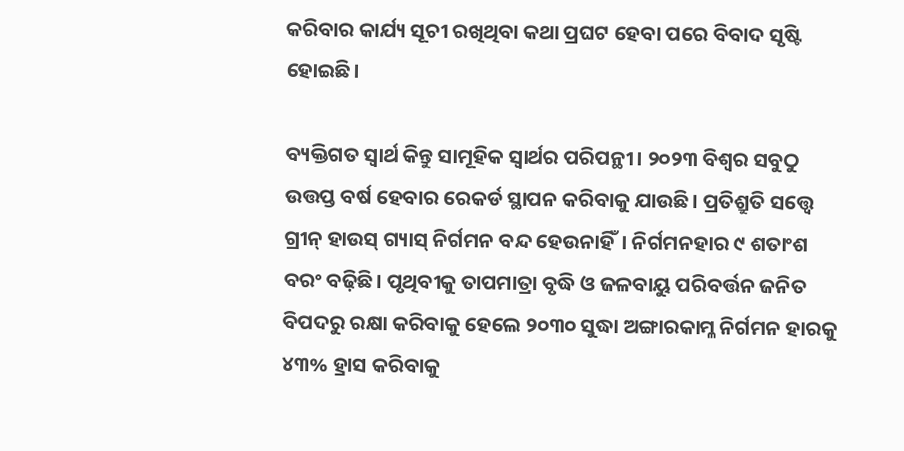କରିବାର କାର୍ଯ୍ୟ ସୂଚୀ ରଖିଥିବା କଥା ପ୍ରଘଟ ହେବା ପରେ ବିବାଦ ସୃଷ୍ଟି ହୋଇଛି।

ବ୍ୟକ୍ତିଗତ ସ୍ୱାର୍ଥ କିନ୍ତୁ ସାମୂହିକ ସ୍ୱାର୍ଥର ପରିପନ୍ଥୀ। ୨୦୨୩ ବିଶ୍ୱର ସବୁଠୁ ଉତ୍ତପ୍ତ ବର୍ଷ ହେବାର ରେକର୍ଡ ସ୍ଥାପନ କରିବାକୁ ଯାଉଛି। ପ୍ରତିଶ୍ରୁତି ସତ୍ତ୍ବେ ଗ୍ରୀନ୍ ହାଉସ୍ ଗ୍ୟାସ୍ ନିର୍ଗମନ ବନ୍ଦ ହେଉନାହିଁ। ନିର୍ଗମନହାର ୯ ଶତାଂଶ ବରଂ ବଢ଼ିଛି। ପୃଥିବୀକୁ ତାପମାତ୍ରା ବୃଦ୍ଧି ଓ ଜଳବାୟୁ ପରିବର୍ତ୍ତନ ଜନିତ ବିପଦରୁ ରକ୍ଷା କରିବାକୁ ହେଲେ ୨୦୩୦ ସୁଦ୍ଧା ଅଙ୍ଗାରକାମ୍ଳ ନିର୍ଗମନ ହାରକୁ ୪୩% ହ୍ରାସ କରିବାକୁ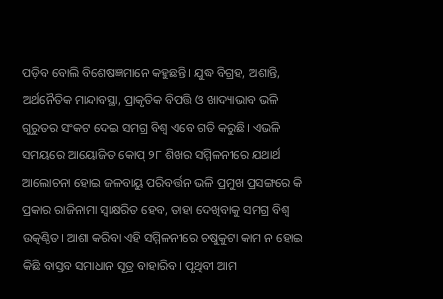ପଡ଼ିବ ବୋଲି ବିଶେଷଜ୍ଞମାନେ କହୁଛନ୍ତି। ଯୁଦ୍ଧ ବିଗ୍ରହ, ଅଶାନ୍ତି, ଅର୍ଥନୈତିକ ମାନ୍ଦାବସ୍ଥା, ପ୍ରାକୃତିକ ବିପତ୍ତି ଓ ଖାଦ୍ୟାଭାବ ଭଳି ଗୁରୁତର ସଂକଟ ଦେଇ ସମଗ୍ର ବିଶ୍ୱ ଏବେ ଗତି କରୁଛି। ଏଭଳି ସମୟରେ ଆୟୋଜିତ କୋପ୍ ୨୮ ଶିଖର ସମ୍ମିଳନୀରେ ଯଥାର୍ଥ ଆଲୋଚନା ହୋଇ ଜଳବାୟୁ ପରିବର୍ତ୍ତନ ଭଳି ପ୍ରମୁଖ ପ୍ରସଙ୍ଗରେ କି ପ୍ରକାର ରାଜିନାମା ସ୍ୱାକ୍ଷରିତ ହେବ, ତାହା ଦେଖିବାକୁ ସମଗ୍ର ବିଶ୍ୱ ଉତ୍କଣ୍ଠିତ। ଆଶା କରିବା ଏହି ସମ୍ମିଳନୀରେ ଚଷୁକୁଟା କାମ ନ ହୋଇ କିଛି ବାସ୍ତବ ସମାଧାନ ସୂତ୍ର ବାହାରିବ। ପୃଥିବୀ ଆମ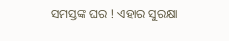ସମସ୍ତଙ୍କ ଘର ! ଏହାର ସୁରକ୍ଷା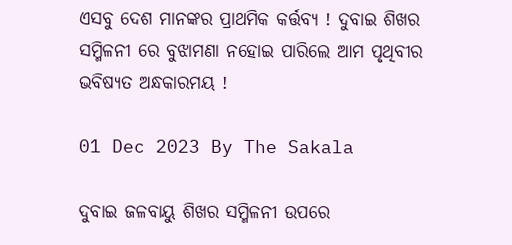ଏସବୁ ଦେଶ ମାନଙ୍କର ପ୍ରାଥମିକ କର୍ତ୍ତବ୍ୟ ! ଦୁବାଇ ଶିଖର ସମ୍ମିଳନୀ ରେ ବୁଝାମଣା ନହୋଇ ପାରିଲେ ଆମ ପୃଥିବୀର ଭବିଷ୍ୟତ ଅନ୍ଧକାରମୟ !

01 Dec 2023 By The Sakala

ଦୁବାଇ ଜଳବାୟୁ ଶିଖର ସମ୍ମିଳନୀ ଉପରେ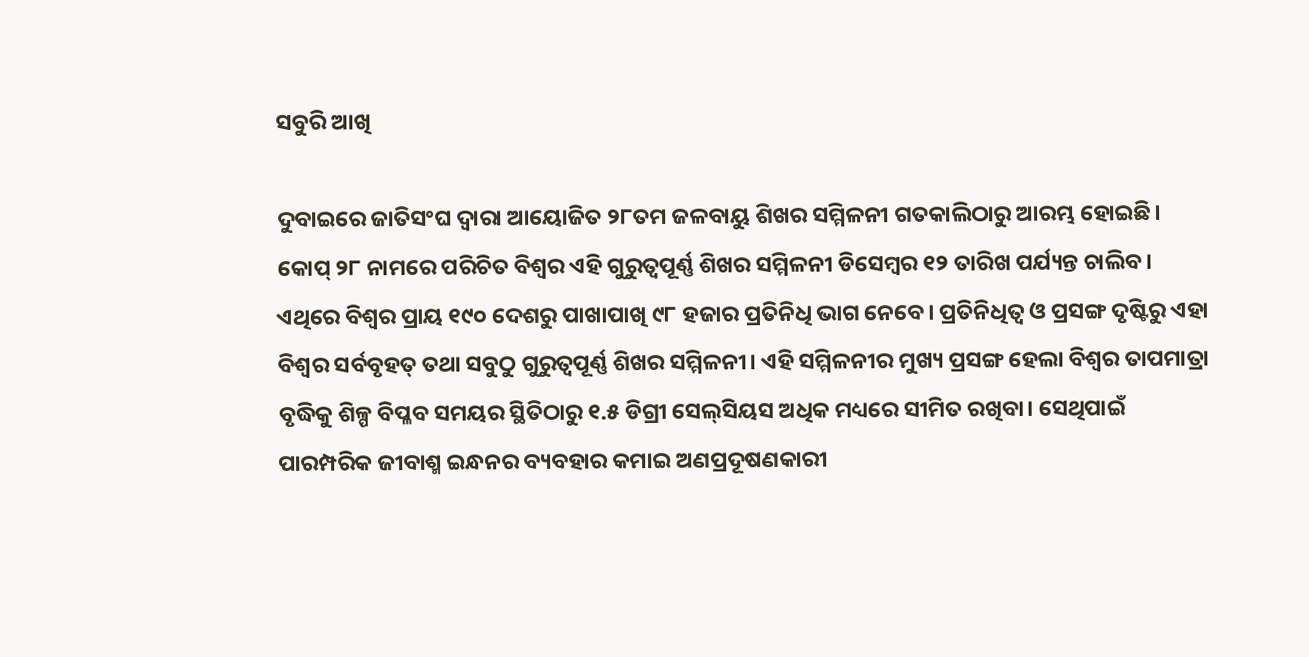ସବୁରି ଆଖି

ଦୁବାଇରେ ଜାତିସଂଘ ଦ୍ବାରା ଆୟୋଜିତ ୨୮ତମ ଜଳବାୟୁ ଶିଖର ସମ୍ମିଳନୀ ଗତକାଲିଠାରୁ ଆରମ୍ଭ ହୋଇଛି। କୋପ୍ ୨୮ ନାମରେ ପରିଚିତ ବିଶ୍ୱର ଏହି ଗୁରୁତ୍ୱପୂର୍ଣ୍ଣ ଶିଖର ସମ୍ମିଳନୀ ଡିସେମ୍ବର ୧୨ ତାରିଖ ପର୍ଯ୍ୟନ୍ତ ଚାଲିବ। ଏଥିରେ ବିଶ୍ୱର ପ୍ରାୟ ୧୯୦ ଦେଶରୁ ପାଖାପାଖି ୯୮ ହଜାର ପ୍ରତିନିଧି ଭାଗ ନେବେ। ପ୍ରତିନିଧିତ୍ୱ ଓ ପ୍ରସଙ୍ଗ ଦୃଷ୍ଟିରୁ ଏହା ବିଶ୍ୱର ସର୍ବବୃହତ୍ ତଥା ସବୁଠୁ ଗୁରୁତ୍ୱପୂର୍ଣ୍ଣ ଶିଖର ସମ୍ମିଳନୀ। ଏହି ସମ୍ମିଳନୀର ମୁଖ୍ୟ ପ୍ରସଙ୍ଗ ହେଲା ବିଶ୍ୱର ତାପମାତ୍ରା ବୃଦ୍ଧିକୁ ଶିଳ୍ପ ବିପ୍ଳବ ସମୟର ସ୍ଥିତିଠାରୁ ୧.୫ ଡିଗ୍ରୀ ସେଲ୍‌ସିୟସ ଅଧିକ ମଧ୍ୟରେ ସୀମିତ ରଖିବା। ସେଥିପାଇଁ ପାରମ୍ପରିକ ଜୀବାଶ୍ମ ଇନ୍ଧନର ବ୍ୟବହାର କମାଇ ଅଣପ୍ରଦୂଷଣକାରୀ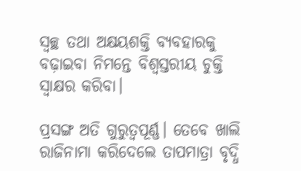ସ୍ୱଚ୍ଛ ତଥା ଅକ୍ଷୟଶକ୍ତି ବ୍ୟବହାରକୁ ବଢ଼ାଇବା ନିମନ୍ତେ ବିଶ୍ବସ୍ତରୀୟ ଚୁକ୍ତି ସ୍ୱାକ୍ଷର କରିବା।

ପ୍ରସଙ୍ଗ ଅତି ଗୁରୁତ୍ୱପୂର୍ଣ୍ଣ। ତେବେ ଖାଲି ରାଜିନାମା କରିଦେଲେ ତାପମାତ୍ରା ବୃଦ୍ଧି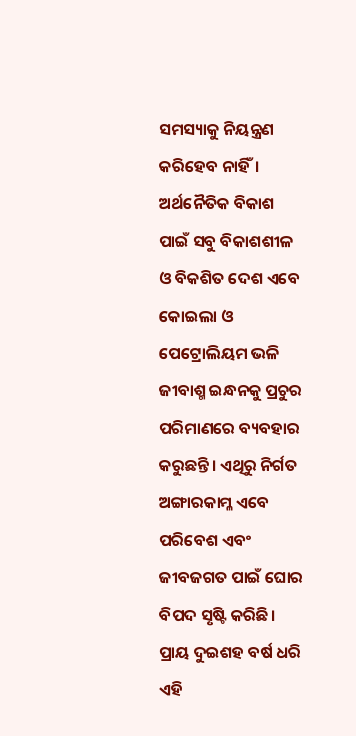ସମସ୍ୟାକୁ ନିୟନ୍ତ୍ରଣ କରିହେବ ନାହିଁ। ଅର୍ଥନୈତିକ ବିକାଶ ପାଇଁ ସବୁ ବିକାଶଶୀଳ ଓ ବିକଶିତ ଦେଶ ଏବେ କୋଇଲା ଓ ପେଟ୍ରୋଲିୟମ ଭଳି ଜୀବାଶ୍ମ ଇନ୍ଧନକୁ ପ୍ରଚୁର ପରିମାଣରେ ବ୍ୟବହାର କରୁଛନ୍ତି। ଏଥିରୁ ନିର୍ଗତ ଅଙ୍ଗାରକାମ୍ଳ ଏବେ ପରିବେଶ ଏବଂ ଜୀବଜଗତ ପାଇଁ ଘୋର ବିପଦ ସୃଷ୍ଟି କରିଛି। ପ୍ରାୟ ଦୁଇଶହ ବର୍ଷ ଧରି ଏହି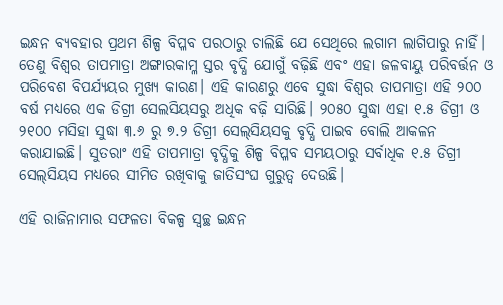ଇନ୍ଧନ ବ୍ୟବହାର ପ୍ରଥମ ଶିଳ୍ପ ବିପ୍ଳବ ପରଠାରୁ ଚାଲିଛି ଯେ ସେଥିରେ ଲଗାମ ଲାଗିପାରୁ ନାହିଁ। ତେଣୁ ବିଶ୍ୱର ତାପମାତ୍ରା ଅଙ୍ଗାରକାମ୍ଳ ସ୍ତର ବୃଦ୍ଧି ଯୋଗୁଁ ବଢ଼ିଛି ଏବଂ ଏହା ଜଳବାୟୁ ପରିବର୍ତ୍ତନ ଓ ପରିବେଶ ବିପର୍ଯ୍ୟୟର ମୁଖ୍ୟ କାରଣ। ଏହି କାରଣରୁ ଏବେ ସୁଦ୍ଧା ବିଶ୍ୱର ତାପମାତ୍ରା ଏହି ୨୦୦ ବର୍ଷ ମଧ୍ୟରେ ଏକ ଡିଗ୍ରୀ ସେଲସିୟସରୁ ଅଧିକ ବଢ଼ି ସାରିଛି। ୨୦୫୦ ସୁଦ୍ଧା ଏହା ୧.୫ ଡିଗ୍ରୀ ଓ ୨୧୦୦ ମସିହା ସୁଦ୍ଧା ୩.୬ ରୁ ୭.୨ ଡିଗ୍ରୀ ସେଲ୍‌ସିୟସକୁ ବୃଦ୍ଧି ପାଇବ ବୋଲି ଆକଳନ କରାଯାଇଛି। ସୁତରାଂ ଏହି ତାପମାତ୍ରା ବୃଦ୍ଧିକୁ ଶିଳ୍ପ ବିପ୍ଳବ ସମୟଠାରୁ ସର୍ବାଧିକ ୧.୫ ଡିଗ୍ରୀ ସେଲ୍‌ସିୟସ ମଧ୍ୟରେ ସୀମିତ ରଖିବାକୁ ଜାତିସଂଘ ଗୁରୁତ୍ୱ ଦେଉଛି।

ଏହି ରାଜିନାମାର ସଫଳତା ବିକଳ୍ପ ସ୍ୱଚ୍ଛ ଇନ୍ଧନ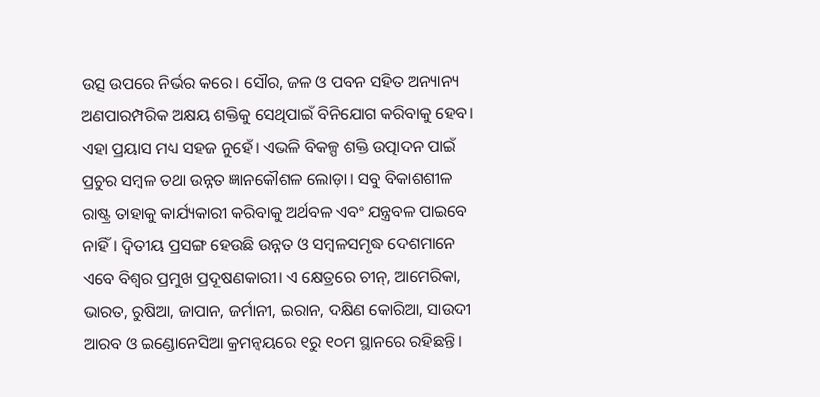ଉତ୍ସ ଉପରେ ନିର୍ଭର କରେ। ସୌର, ଜଳ ଓ ପବନ ସହିତ ଅନ୍ୟାନ୍ୟ ଅଣପାରମ୍ପରିକ ଅକ୍ଷୟ ଶକ୍ତିକୁ ସେଥିପାଇଁ ବିନିଯୋଗ କରିବାକୁ ହେବ। ଏହା ପ୍ରୟାସ ମଧ୍ୟ ସହଜ ନୁହେଁ। ଏଭଳି ବିକଳ୍ପ ଶକ୍ତି ଉତ୍ପାଦନ ପାଇଁ ପ୍ରଚୁର ସମ୍ବଳ ତଥା ଉନ୍ନତ ଜ୍ଞାନକୌଶଳ ଲୋଡ଼ା। ସବୁ ବିକାଶଶୀଳ ରାଷ୍ଟ୍ର ତାହାକୁ କାର୍ଯ୍ୟକାରୀ କରିବାକୁ ଅର୍ଥବଳ ଏବଂ ଯନ୍ତ୍ରବଳ ପାଇବେ ନାହିଁ। ଦ୍ୱିତୀୟ ପ୍ରସଙ୍ଗ ହେଉଛି ଉନ୍ନତ ଓ ସମ୍ବଳସମୃଦ୍ଧ ଦେଶମାନେ ଏବେ ବିଶ୍ୱର ପ୍ରମୁଖ ପ୍ରଦୂଷଣକାରୀ। ଏ କ୍ଷେତ୍ରରେ ଚୀନ୍, ଆମେରିକା, ଭାରତ, ରୁଷିଆ, ଜାପାନ, ଜର୍ମାନୀ, ଇରାନ, ଦକ୍ଷିଣ କୋରିଆ, ସାଉଦୀ ଆରବ ଓ ଇଣ୍ଡୋନେସିଆ କ୍ରମନ୍ୱୟରେ ୧ରୁ ୧୦ମ ସ୍ଥାନରେ ରହିଛନ୍ତି।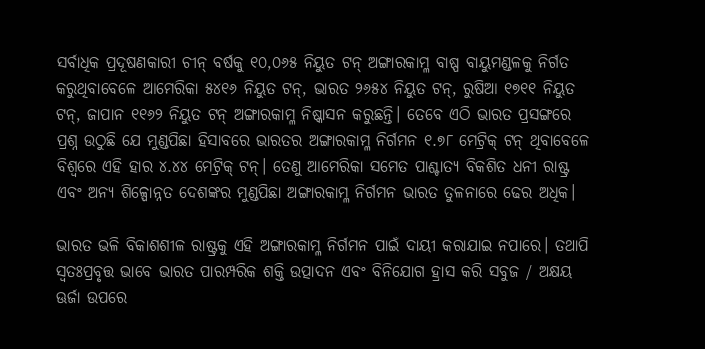ସର୍ବାଧିକ ପ୍ରଦୂଷଣକାରୀ ଚୀନ୍ ବର୍ଷକୁ ୧୦,୦୬୫ ନିୟୁତ ଟନ୍ ଅଙ୍ଗାରକାମ୍ଳ ବାଷ୍ପ ବାୟୁମଣ୍ଡଳକୁ ନିର୍ଗତ କରୁଥିବାବେଳେ ଆମେରିକା ୫୪୧୬ ନିୟୁତ ଟନ୍, ଭାରତ ୨୬୫୪ ନିୟୁତ ଟନ୍, ରୁଷିଆ ୧୭୧୧ ନିୟୁତ ଟନ୍, ଜାପାନ ୧୧୬୨ ନିୟୁତ ଟନ୍ ଅଙ୍ଗାରକାମ୍ଳ ନିଷ୍କାସନ କରୁଛନ୍ତି। ତେବେ ଏଠି ଭାରତ ପ୍ରସଙ୍ଗରେ ପ୍ରଶ୍ନ ଉଠୁଛି ଯେ ମୁଣ୍ଡପିଛା ହିସାବରେ ଭାରତର ଅଙ୍ଗାରକାମ୍ଳ ନିର୍ଗମନ ୧.୭୮ ମେଟ୍ରିକ୍‌ ଟନ୍ ଥିବାବେଳେ ବିଶ୍ୱରେ ଏହି ହାର ୪.୪୪ ମେଟ୍ରିକ୍ ଟନ୍। ତେଣୁ ଆମେରିକା ସମେତ ପାଶ୍ଚାତ୍ୟ ବିକଶିତ ଧନୀ ରାଷ୍ଟ୍ର ଏବଂ ଅନ୍ୟ ଶିଳ୍ପୋନ୍ନତ ଦେଶଙ୍କର ମୁଣ୍ଡପିଛା ଅଙ୍ଗାରକାମ୍ଳ ନିର୍ଗମନ ଭାରତ ତୁଳନାରେ ଢେର ଅଧିକ।

ଭାରତ ଭଳି ବିକାଶଶୀଳ ରାଷ୍ଟ୍ରକୁ ଏହି ଅଙ୍ଗାରକାମ୍ଳ ନିର୍ଗମନ ପାଇଁ ଦାୟୀ କରାଯାଇ ନପାରେ। ତଥାପି ସ୍ୱତଃପ୍ରବୃତ୍ତ ଭାବେ ଭାରତ ପାରମ୍ପରିକ ଶକ୍ତି ଉତ୍ପାଦନ ଏବଂ ବିନିଯୋଗ ହ୍ରାସ କରି ସବୁଜ / ଅକ୍ଷୟ ଊର୍ଜା ଉପରେ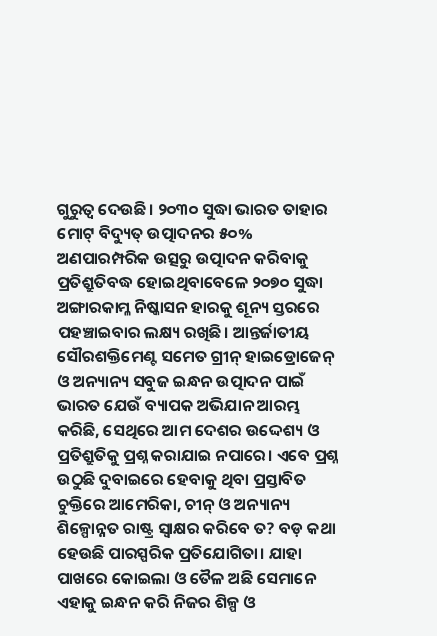ଗୁରୁତ୍ୱ ଦେଉଛି। ୨୦୩୦ ସୁଦ୍ଧା ଭାରତ ତାହାର ମୋଟ୍ ବିଦ୍ୟୁତ୍ ଉତ୍ପାଦନର ୫୦% ଅଣପାରମ୍ପରିକ ଉତ୍ସରୁ ଉତ୍ପାଦନ କରିବାକୁ ପ୍ରତିଶ୍ରୁତିବଦ୍ଧ ହୋଇଥିବାବେଳେ ୨୦୭୦ ସୁଦ୍ଧା ଅଙ୍ଗାରକାମ୍ଳ ନିଷ୍କାସନ ହାରକୁ ଶୂନ୍ୟ ସ୍ତରରେ ପହଞ୍ଚାଇବାର ଲକ୍ଷ୍ୟ ରଖିଛି। ଆନ୍ତର୍ଜାତୀୟ ସୌରଶକ୍ତିମେଣ୍ଟ ସମେତ ଗ୍ରୀନ୍ ହାଇଡ୍ରୋଜେନ୍ ଓ ଅନ୍ୟାନ୍ୟ ସବୁଜ ଇନ୍ଧନ ଉତ୍ପାଦନ ପାଇଁ ଭାରତ ଯେଉଁ ବ୍ୟାପକ ଅଭିଯାନ ଆରମ୍ଭ କରିଛି, ସେଥିରେ ଆମ ଦେଶର ଉଦ୍ଦେଶ୍ୟ ଓ ପ୍ରତିଶ୍ରୁତିକୁ ପ୍ରଶ୍ନ କରାଯାଇ ନପାରେ। ଏବେ ପ୍ରଶ୍ନ ଉଠୁଛି ଦୁବାଇରେ ହେବାକୁ ଥିବା ପ୍ରସ୍ତାବିତ ଚୁକ୍ତିରେ ଆମେରିକା, ଚୀନ୍ ଓ ଅନ୍ୟାନ୍ୟ ଶିଳ୍ପୋନ୍ନତ ରାଷ୍ଟ୍ର ସ୍ୱାକ୍ଷର କରିବେ ତ? ବଡ଼ କଥା ହେଉଛି ପାରସ୍ପରିକ ପ୍ରତିଯୋଗିତା। ଯାହା ପାଖରେ କୋଇଲା ଓ ତୈଳ ଅଛି ସେମାନେ ଏହାକୁ ଇନ୍ଧନ କରି ନିଜର ଶିଳ୍ପ ଓ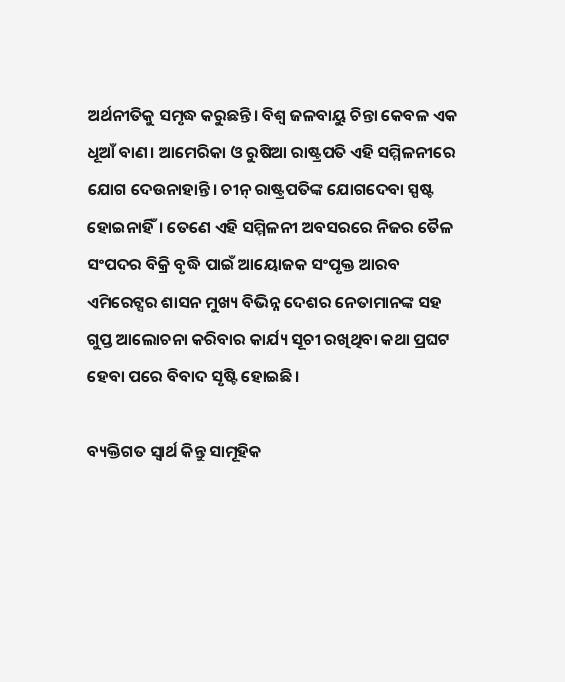ଅର୍ଥନୀତିକୁ ସମୃଦ୍ଧ କରୁଛନ୍ତି। ବିଶ୍ୱ ଜଳବାୟୁ ଚିନ୍ତା କେବଳ ଏକ ଧୂଆଁ ବାଣ। ଆମେରିକା ଓ ରୁଷିଆ ରାଷ୍ଟ୍ରପତି ଏହି ସମ୍ମିଳନୀରେ ଯୋଗ ଦେଉନାହାନ୍ତି। ଚୀନ୍ ରାଷ୍ଟ୍ରପତିଙ୍କ ଯୋଗଦେବା ସ୍ପଷ୍ଟ ହୋଇନାହିଁ। ତେଣେ ଏହି ସମ୍ମିଳନୀ ଅବସରରେ ନିଜର ତୈଳ ସଂପଦର ବିକ୍ରି ବୃଦ୍ଧି ପାଇଁ ଆୟୋଜକ ସଂପୃକ୍ତ ଆରବ ଏମିରେଟ୍ସର ଶାସନ ମୁଖ୍ୟ ବିଭିନ୍ନ ଦେଶର ନେତାମାନଙ୍କ ସହ ଗୁପ୍ତ ଆଲୋଚନା କରିବାର କାର୍ଯ୍ୟ ସୂଚୀ ରଖିଥିବା କଥା ପ୍ରଘଟ ହେବା ପରେ ବିବାଦ ସୃଷ୍ଟି ହୋଇଛି।

ବ୍ୟକ୍ତିଗତ ସ୍ୱାର୍ଥ କିନ୍ତୁ ସାମୂହିକ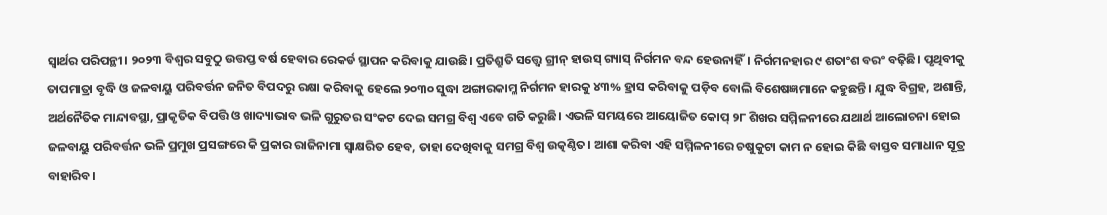ସ୍ୱାର୍ଥର ପରିପନ୍ଥୀ। ୨୦୨୩ ବିଶ୍ୱର ସବୁଠୁ ଉତ୍ତପ୍ତ ବର୍ଷ ହେବାର ରେକର୍ଡ ସ୍ଥାପନ କରିବାକୁ ଯାଉଛି। ପ୍ରତିଶ୍ରୁତି ସତ୍ତ୍ବେ ଗ୍ରୀନ୍ ହାଉସ୍ ଗ୍ୟାସ୍ ନିର୍ଗମନ ବନ୍ଦ ହେଉନାହିଁ। ନିର୍ଗମନହାର ୯ ଶତାଂଶ ବରଂ ବଢ଼ିଛି। ପୃଥିବୀକୁ ତାପମାତ୍ରା ବୃଦ୍ଧି ଓ ଜଳବାୟୁ ପରିବର୍ତ୍ତନ ଜନିତ ବିପଦରୁ ରକ୍ଷା କରିବାକୁ ହେଲେ ୨୦୩୦ ସୁଦ୍ଧା ଅଙ୍ଗାରକାମ୍ଳ ନିର୍ଗମନ ହାରକୁ ୪୩% ହ୍ରାସ କରିବାକୁ ପଡ଼ିବ ବୋଲି ବିଶେଷଜ୍ଞମାନେ କହୁଛନ୍ତି। ଯୁଦ୍ଧ ବିଗ୍ରହ, ଅଶାନ୍ତି, ଅର୍ଥନୈତିକ ମାନ୍ଦାବସ୍ଥା, ପ୍ରାକୃତିକ ବିପତ୍ତି ଓ ଖାଦ୍ୟାଭାବ ଭଳି ଗୁରୁତର ସଂକଟ ଦେଇ ସମଗ୍ର ବିଶ୍ୱ ଏବେ ଗତି କରୁଛି। ଏଭଳି ସମୟରେ ଆୟୋଜିତ କୋପ୍ ୨୮ ଶିଖର ସମ୍ମିଳନୀରେ ଯଥାର୍ଥ ଆଲୋଚନା ହୋଇ ଜଳବାୟୁ ପରିବର୍ତ୍ତନ ଭଳି ପ୍ରମୁଖ ପ୍ରସଙ୍ଗରେ କି ପ୍ରକାର ରାଜିନାମା ସ୍ୱାକ୍ଷରିତ ହେବ, ତାହା ଦେଖିବାକୁ ସମଗ୍ର ବିଶ୍ୱ ଉତ୍କଣ୍ଠିତ। ଆଶା କରିବା ଏହି ସମ୍ମିଳନୀରେ ଚଷୁକୁଟା କାମ ନ ହୋଇ କିଛି ବାସ୍ତବ ସମାଧାନ ସୂତ୍ର ବାହାରିବ।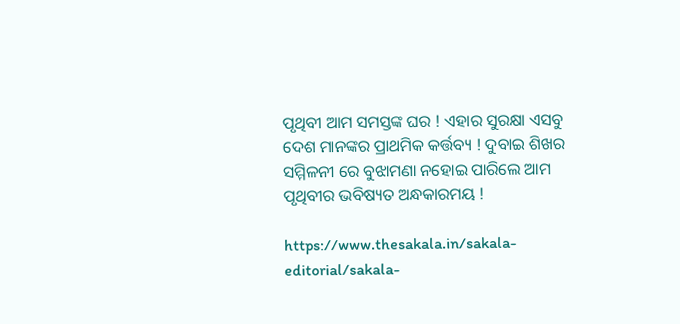ପୃଥିବୀ ଆମ ସମସ୍ତଙ୍କ ଘର ! ଏହାର ସୁରକ୍ଷା ଏସବୁ ଦେଶ ମାନଙ୍କର ପ୍ରାଥମିକ କର୍ତ୍ତବ୍ୟ ! ଦୁବାଇ ଶିଖର ସମ୍ମିଳନୀ ରେ ବୁଝାମଣା ନହୋଇ ପାରିଲେ ଆମ ପୃଥିବୀର ଭବିଷ୍ୟତ ଅନ୍ଧକାରମୟ !

https://www.thesakala.in/sakala-editorial/sakala-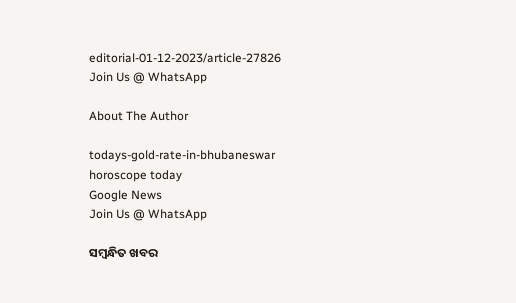editorial-01-12-2023/article-27826
Join Us @ WhatsApp

About The Author

todays-gold-rate-in-bhubaneswar
horoscope today
Google News
Join Us @ WhatsApp

ସମ୍ବନ୍ଧିତ ଖବର